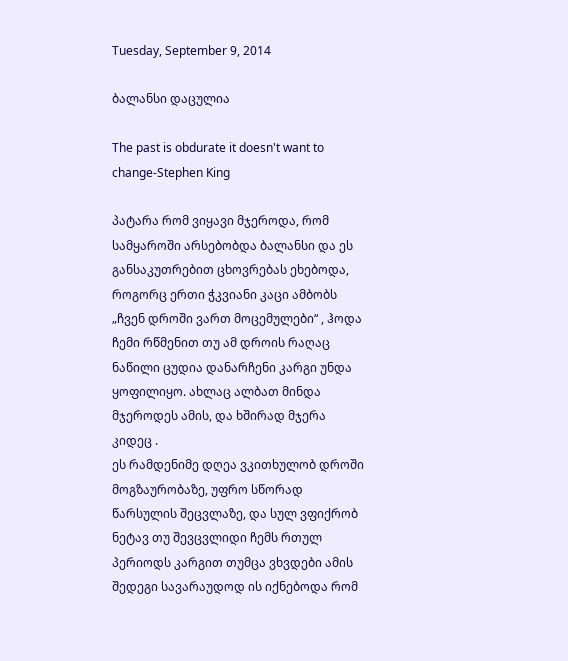Tuesday, September 9, 2014

ბალანსი დაცულია

The past is obdurate it doesn't want to change-Stephen King

პატარა რომ ვიყავი მჯეროდა, რომ სამყაროში არსებობდა ბალანსი და ეს განსაკუთრებით ცხოვრებას ეხებოდა, როგორც ერთი ჭკვიანი კაცი ამბობს „ჩვენ დროში ვართ მოცემულები“ , ჰოდა ჩემი რწმენით თუ ამ დროის რაღაც ნაწილი ცუდია დანარჩენი კარგი უნდა ყოფილიყო. ახლაც ალბათ მინდა მჯეროდეს ამის, და ხშირად მჯერა კიდეც .
ეს რამდენიმე დღეა ვკითხულობ დროში მოგზაურობაზე, უფრო სწორად წარსულის შეცვლაზე, და სულ ვფიქრობ ნეტავ თუ შევცვლიდი ჩემს რთულ პერიოდს კარგით თუმცა ვხვდები ამის შედეგი სავარაუდოდ ის იქნებოდა რომ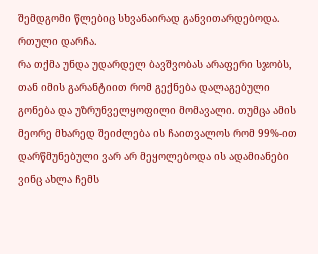შემდგომი წლებიც სხვანაირად განვითარდებოდა.  რთული დარჩა.
რა თქმა უნდა უდარდელ ბავშვობას არაფერი სჯობს, თან იმის გარანტიით რომ გექნება დალაგებული გონება და უზრუნველყოფილი მომავალი. თუმცა ამის მეორე მხარედ შეიძლება ის ჩაითვალოს რომ 99%-ით  დარწმუნებული ვარ არ მეყოლებოდა ის ადამიანები ვინც ახლა ჩემს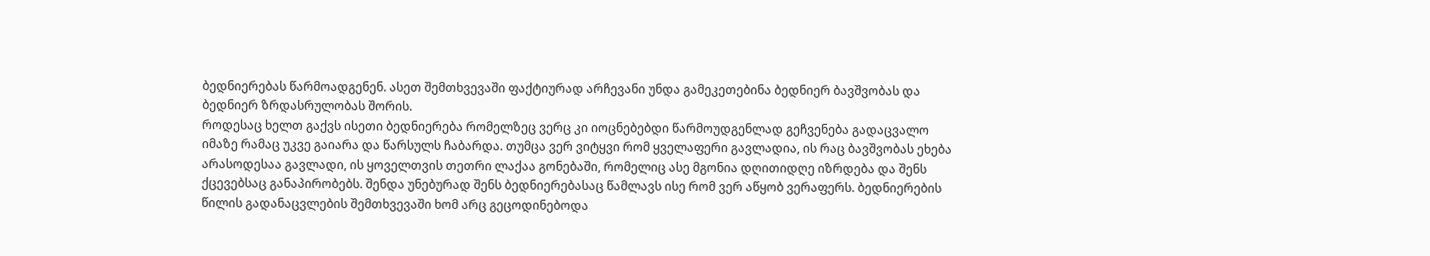ბედნიერებას წარმოადგენენ. ასეთ შემთხვევაში ფაქტიურად არჩევანი უნდა გამეკეთებინა ბედნიერ ბავშვობას და ბედნიერ ზრდასრულობას შორის.
როდესაც ხელთ გაქვს ისეთი ბედნიერება რომელზეც ვერც კი იოცნებებდი წარმოუდგენლად გეჩვენება გადაცვალო იმაზე რამაც უკვე გაიარა და წარსულს ჩაბარდა. თუმცა ვერ ვიტყვი რომ ყველაფერი გავლადია, ის რაც ბავშვობას ეხება არასოდესაა გავლადი, ის ყოველთვის თეთრი ლაქაა გონებაში, რომელიც ასე მგონია დღითიდღე იზრდება და შენს ქცევებსაც განაპირობებს. შენდა უნებურად შენს ბედნიერებასაც წამლავს ისე რომ ვერ აწყობ ვერაფერს. ბედნიერების წილის გადანაცვლების შემთხვევაში ხომ არც გეცოდინებოდა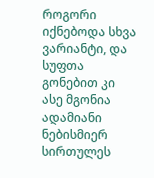როგორი იქნებოდა სხვა ვარიანტი, და სუფთა გონებით კი ასე მგონია ადამიანი ნებისმიერ სირთულეს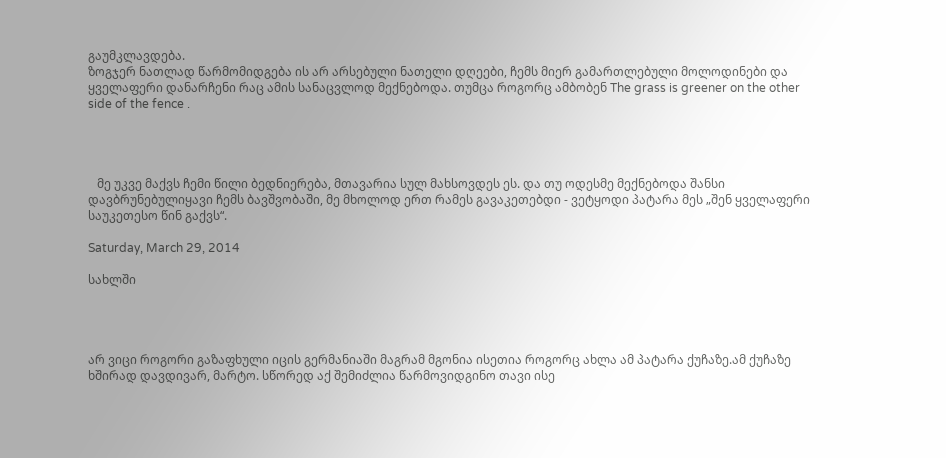გაუმკლავდება.
ზოგჯერ ნათლად წარმომიდგება ის არ არსებული ნათელი დღეები, ჩემს მიერ გამართლებული მოლოდინები და ყველაფერი დანარჩენი რაც ამის სანაცვლოდ მექნებოდა. თუმცა როგორც ამბობენ The grass is greener on the other side of the fence .




   მე უკვე მაქვს ჩემი წილი ბედნიერება, მთავარია სულ მახსოვდეს ეს. და თუ ოდესმე მექნებოდა შანსი დავბრუნებულიყავი ჩემს ბავშვობაში, მე მხოლოდ ერთ რამეს გავაკეთებდი - ვეტყოდი პატარა მეს „შენ ყველაფერი საუკეთესო წინ გაქვს“.

Saturday, March 29, 2014

სახლში




არ ვიცი როგორი გაზაფხული იცის გერმანიაში მაგრამ მგონია ისეთია როგორც ახლა ამ პატარა ქუჩაზე.ამ ქუჩაზე ხშირად დავდივარ, მარტო. სწორედ აქ შემიძლია წარმოვიდგინო თავი ისე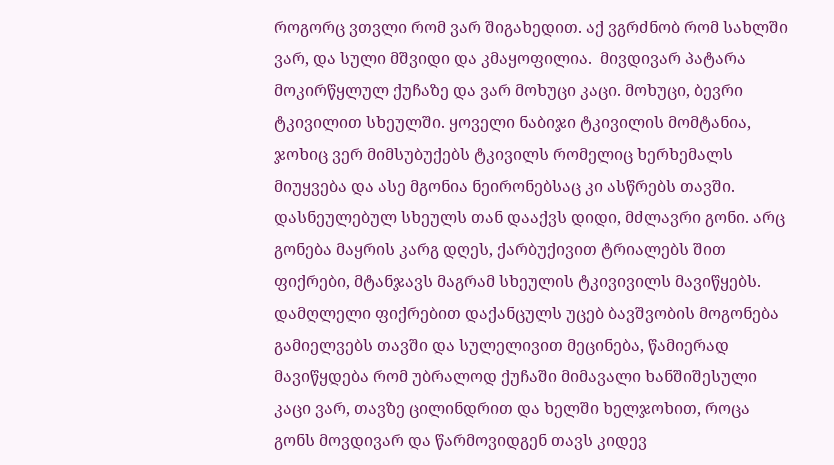როგორც ვთვლი რომ ვარ შიგახედით. აქ ვგრძნობ რომ სახლში ვარ, და სული მშვიდი და კმაყოფილია.  მივდივარ პატარა მოკირწყლულ ქუჩაზე და ვარ მოხუცი კაცი. მოხუცი, ბევრი ტკივილით სხეულში. ყოველი ნაბიჯი ტკივილის მომტანია, ჯოხიც ვერ მიმსუბუქებს ტკივილს რომელიც ხერხემალს მიუყვება და ასე მგონია ნეირონებსაც კი ასწრებს თავში.  დასნეულებულ სხეულს თან დააქვს დიდი, მძლავრი გონი. არც გონება მაყრის კარგ დღეს, ქარბუქივით ტრიალებს შით ფიქრები, მტანჯავს მაგრამ სხეულის ტკივივილს მავიწყებს. დამღლელი ფიქრებით დაქანცულს უცებ ბავშვობის მოგონება გამიელვებს თავში და სულელივით მეცინება, წამიერად მავიწყდება რომ უბრალოდ ქუჩაში მიმავალი ხანშიშესული კაცი ვარ, თავზე ცილინდრით და ხელში ხელჯოხით, როცა გონს მოვდივარ და წარმოვიდგენ თავს კიდევ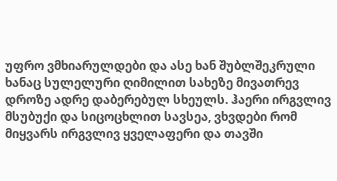უფრო ვმხიარულდები და ასე ხან შუბლშეკრული ხანაც სულელური ღიმილით სახეზე მივათრევ დროზე ადრე დაბერებულ სხეულს. ჰაერი ირგვლივ მსუბუქი და სიცოცხლით სავსეა, ვხვდები რომ მიყვარს ირგვლივ ყველაფერი და თავში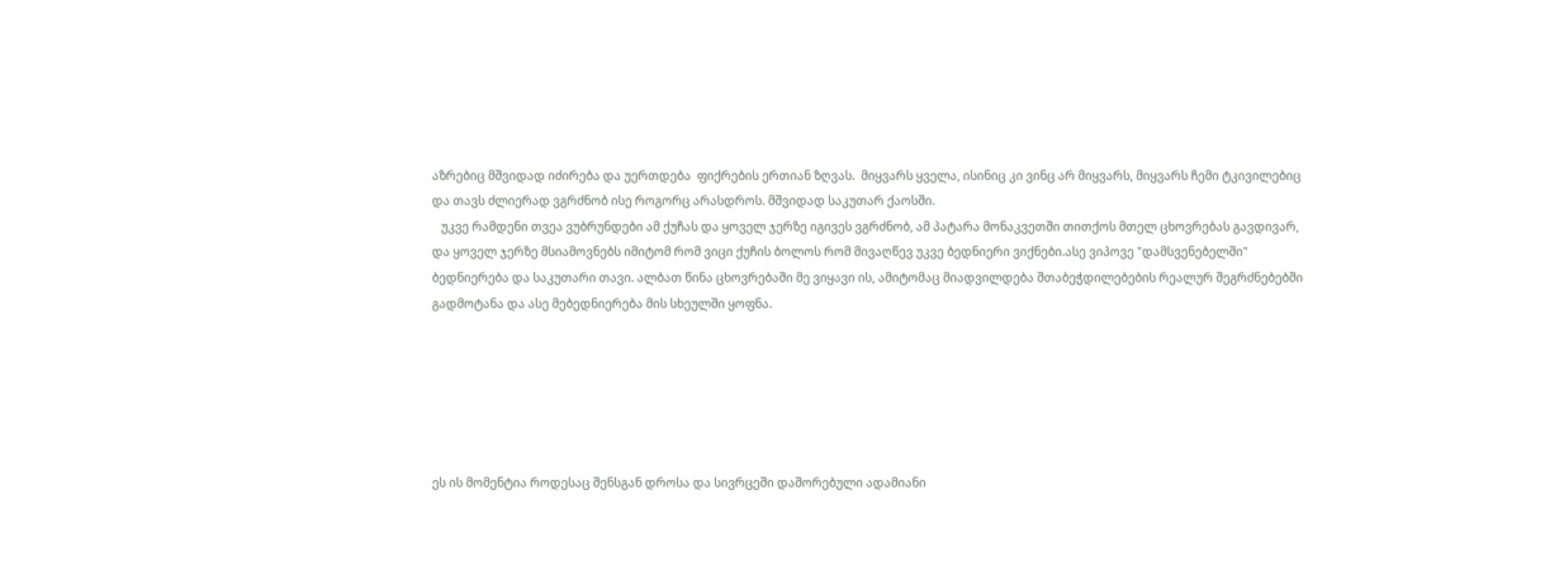აზრებიც მშვიდად იძირება და უერთდება  ფიქრების ერთიან ზღვას.  მიყვარს ყველა, ისინიც კი ვინც არ მიყვარს, მიყვარს ჩემი ტკივილებიც და თავს ძლიერად ვგრძნობ ისე როგორც არასდროს. მშვიდად საკუთარ ქაოსში.
   უკვე რამდენი თვეა ვუბრუნდები ამ ქუჩას და ყოველ ჯერზე იგივეს ვგრძნობ, ამ პატარა მონაკვეთში თითქოს მთელ ცხოვრებას გავდივარ, და ყოველ ჯერზე მსიამოვნებს იმიტომ რომ ვიცი ქუჩის ბოლოს რომ მივაღწევ უკვე ბედნიერი ვიქნები.ასე ვიპოვე "დამსვენებელში" ბედნიერება და საკუთარი თავი. ალბათ წინა ცხოვრებაში მე ვიყავი ის, ამიტომაც მიადვილდება შთაბეჭდილებების რეალურ შეგრძნებებში გადმოტანა და ასე მებედნიერება მის სხეულში ყოფნა.






ეს ის მომენტია როდესაც შენსგან დროსა და სივრცეში დაშორებული ადამიანი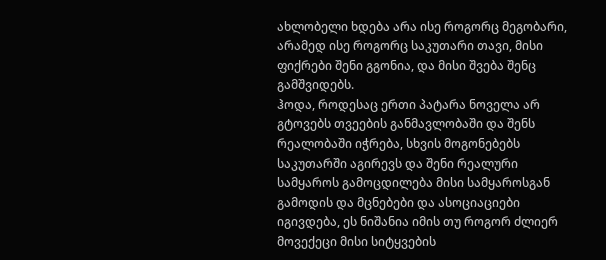ახლობელი ხდება არა ისე როგორც მეგობარი, არამედ ისე როგორც საკუთარი თავი, მისი ფიქრები შენი გგონია, და მისი შვება შენც გამშვიდებს.
ჰოდა, როდესაც ერთი პატარა ნოველა არ გტოვებს თვეების განმავლობაში და შენს რეალობაში იჭრება, სხვის მოგონებებს საკუთარში აგირევს და შენი რეალური სამყაროს გამოცდილება მისი სამყაროსგან გამოდის და მცნებები და ასოციაციები იგივდება, ეს ნიშანია იმის თუ როგორ ძლიერ მოვექეცი მისი სიტყვების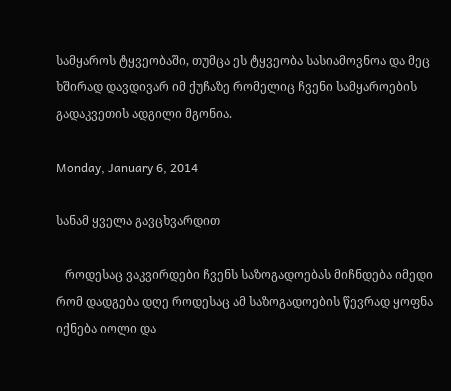სამყაროს ტყვეობაში, თუმცა ეს ტყვეობა სასიამოვნოა და მეც ხშირად დავდივარ იმ ქუჩაზე რომელიც ჩვენი სამყაროების გადაკვეთის ადგილი მგონია.

Monday, January 6, 2014

სანამ ყველა გავცხვარდით

   როდესაც ვაკვირდები ჩვენს საზოგადოებას მიჩნდება იმედი რომ დადგება დღე როდესაც ამ საზოგადოების წევრად ყოფნა იქნება იოლი და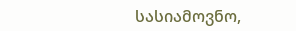სასიამოვნო,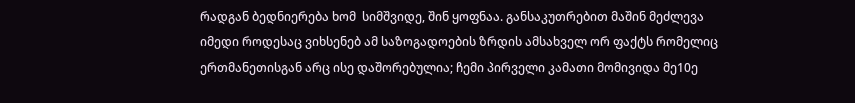რადგან ბედნიერება ხომ  სიმშვიდე, შინ ყოფნაა. განსაკუთრებით მაშინ მეძლევა იმედი როდესაც ვიხსენებ ამ საზოგადოების ზრდის ამსახველ ორ ფაქტს რომელიც ერთმანეთისგან არც ისე დაშორებულია; ჩემი პირველი კამათი მომივიდა მე10ე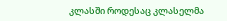კლასში როდესაც კლასელმა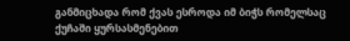განმიცხადა რომ ქვას ესროდა იმ ბიჭს რომელსაც ქუჩაში ყურსასმენებით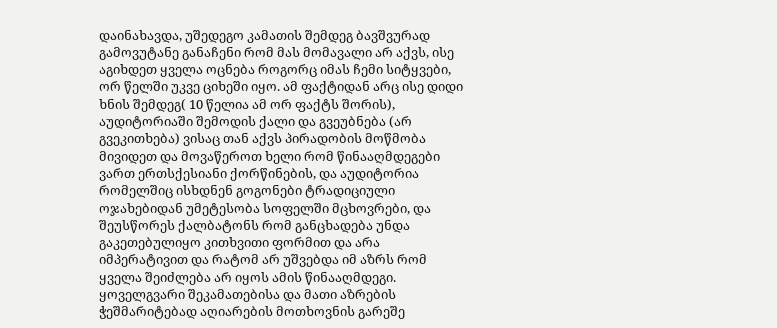დაინახავდა, უშედეგო კამათის შემდეგ ბავშვურად გამოვუტანე განაჩენი რომ მას მომავალი არ აქვს, ისე აგიხდეთ ყველა ოცნება როგორც იმას ჩემი სიტყვები, ორ წელში უკვე ციხეში იყო. ამ ფაქტიდან არც ისე დიდი ხნის შემდეგ( 10 წელია ამ ორ ფაქტს შორის), აუდიტორიაში შემოდის ქალი და გვეუბნება (არ გვეკითხება) ვისაც თან აქვს პირადობის მოწმობა მივიდეთ და მოვაწეროთ ხელი რომ წინააღმდეგები ვართ ერთსქესიანი ქორწინების, და აუდიტორია რომელშიც ისხდნენ გოგონები ტრადიციული ოჯახებიდან უმეტესობა სოფელში მცხოვრები, და შეუსწორეს ქალბატონს რომ განცხადება უნდა გაკეთებულიყო კითხვითი ფორმით და არა იმპერატივით და რატომ არ უშვებდა იმ აზრს რომ ყველა შეიძლება არ იყოს ამის წინააღმდეგი. ყოველგვარი შეკამათებისა და მათი აზრების ჭეშმარიტებად აღიარების მოთხოვნის გარეშე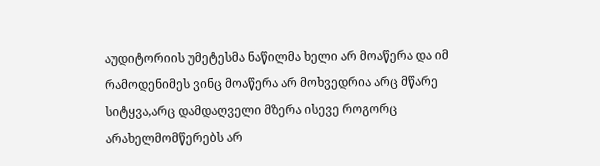აუდიტორიის უმეტესმა ნაწილმა ხელი არ მოაწერა და იმ რამოდენიმეს ვინც მოაწერა არ მოხვედრია არც მწარე სიტყვა,არც დამდაღველი მზერა ისევე როგორც არახელმომწერებს არ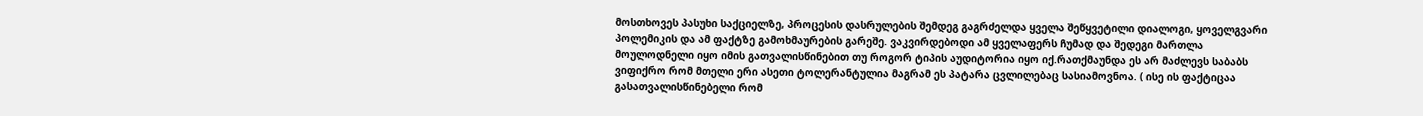მოსთხოვეს პასუხი საქციელზე, პროცესის დასრულების შემდეგ გაგრძელდა ყველა შეწყვეტილი დიალოგი, ყოველგვარი პოლემიკის და ამ ფაქტზე გამოხმაურების გარეშე. ვაკვირდებოდი ამ ყველაფერს ჩუმად და შედეგი მართლა მოულოდნელი იყო იმის გათვალისწინებით თუ როგორ ტიპის აუდიტორია იყო იქ.რათქმაუნდა ეს არ მაძლევს საბაბს ვიფიქრო რომ მთელი ერი ასეთი ტოლერანტულია მაგრამ ეს პატარა ცვლილებაც სასიამოვნოა. ( ისე ის ფაქტიცაა გასათვალისწინებელი რომ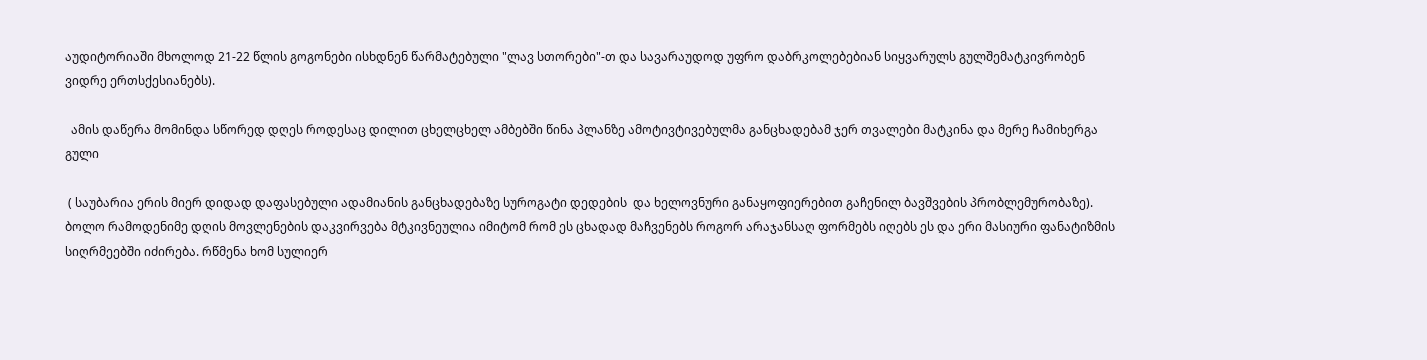აუდიტორიაში მხოლოდ 21-22 წლის გოგონები ისხდნენ წარმატებული "ლავ სთორები"-თ და სავარაუდოდ უფრო დაბრკოლებებიან სიყვარულს გულშემატკივრობენ ვიდრე ერთსქესიანებს).

  ამის დაწერა მომინდა სწორედ დღეს როდესაც დილით ცხელცხელ ამბებში წინა პლანზე ამოტივტივებულმა განცხადებამ ჯერ თვალები მატკინა და მერე ჩამიხერგა გული

 ( საუბარია ერის მიერ დიდად დაფასებული ადამიანის განცხადებაზე სუროგატი დედების  და ხელოვნური განაყოფიერებით გაჩენილ ბავშვების პრობლემურობაზე). ბოლო რამოდენიმე დღის მოვლენების დაკვირვება მტკივნეულია იმიტომ რომ ეს ცხადად მაჩვენებს როგორ არაჯანსაღ ფორმებს იღებს ეს და ერი მასიური ფანატიზმის სიღრმეებში იძირება. რწმენა ხომ სულიერ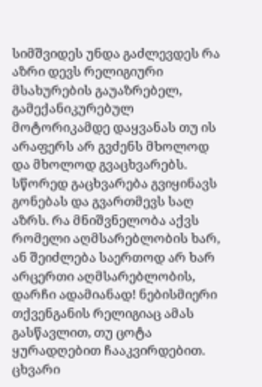სიმშვიდეს უნდა გაძლევდეს რა აზრი დევს რელიგიური მსახურების გაუაზრებელ, გამექანიკურებულ მოტორიკამდე დაყვანას თუ ის არაფერს არ გვძენს მხოლოდ და მხოლოდ გვაცხვარებს. სწორედ გაცხვარება გვიყინავს გონებას და გვართმევს საღ აზრს. რა მნიშვნელობა აქვს რომელი აღმსარებლობის ხარ, ან შეიძლება საერთოდ არ ხარ არცერთი აღმსარებლობის, დარჩი ადამიანად! ნებისმიერი თქვენგანის რელიგიაც ამას გასწავლით, თუ ცოტა ყურადღებით ჩააკვირდებით. ცხვარი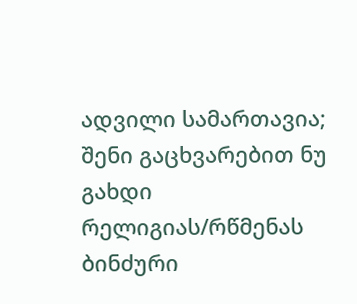ადვილი სამართავია; შენი გაცხვარებით ნუ გახდი რელიგიას/რწმენას ბინძური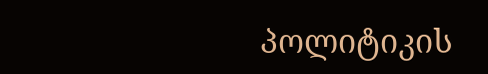პოლიტიკის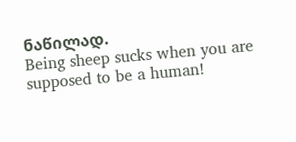ნაწილად.
Being sheep sucks when you are supposed to be a human!